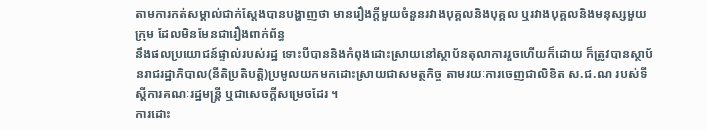តាមការកត់សម្គាល់ជាក់ស្ដែងបានបង្ហាញថា មានរឿងក្ដីមួយចំនួនរវាងបុគ្គលនិងបុគ្គល ឬរវាងបុគ្គលនិងមនុស្សមួយក្រុម ដែលមិនមែនជារឿងពាក់ព័ន្ធ
នឹងផលប្រយោជន៍ផ្ទាល់របស់រដ្ឋ ទោះបីបាននិងកំពុងដោះស្រាយនៅស្ថាប័នតុលាការរួចហើយក៏ដោយ ក៏ត្រូវបានស្ថាប័នរាជរដ្ឋាភិបាល(នីតិប្រតិបត្ដិ)ប្រមូលយកមកដោះស្រាយជាសមត្ថកិច្ច តាមរយៈការចេញជាលិខិត ស.ជ.ណ របស់ទីស្ដីការគណៈរដ្ឋមន្ដ្រី ឬជាសេចក្ដីសម្រេចដែរ ។
ការដោះ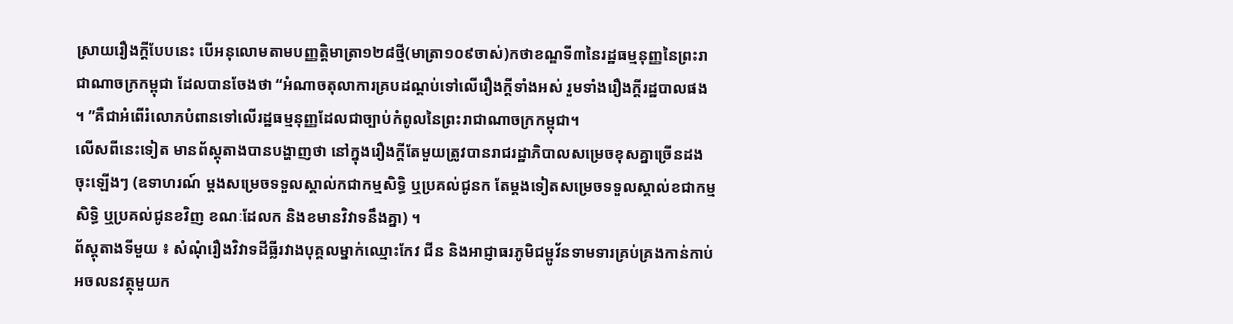ស្រាយរឿងក្ដីបែបនេះ បើអនុលោមតាមបញ្ញត្ដិមាត្រា១២៨ថ្មី(មាត្រា១០៩ចាស់)កថាខណ្ឌទី៣នៃរដ្ឋធម្មនុញ្ញនៃព្រះរាជាណាចក្រកម្ពុជា ដែលបានចែងថា “អំណាចតុលាការគ្របដណ្ដប់ទៅលើរឿងក្ដីទាំងអស់ រួមទាំងរឿងក្ដីរដ្ឋបាលផង ។ ”គឺជាអំពើរំលោភបំពានទៅលើរដ្ឋធម្មនុញ្ញដែលជាច្បាប់កំពូលនៃព្រះរាជាណាចក្រកម្ពុជា។
លើសពីនេះទៀត មានព័ស្ដុតាងបានបង្ហាញថា នៅក្នុងរឿងក្ដីតែមួយត្រូវបានរាជរដ្ឋាភិបាលសម្រេចខុសគ្នាច្រើនដងចុះឡើងៗ (ឧទាហរណ៍ ម្ដងសម្រេចទទួលស្គាល់កជាកម្មសិទ្ធិ ឬប្រគល់ជូនក តែម្ដងទៀតសម្រេចទទួលស្គាល់ខជាកម្មសិទ្ធិ ឬប្រគល់ជូនខវិញ ខណៈដែលក និងខមានវិវាទនឹងគ្នា) ។
ព័ស្ដុតាងទីមួយ ៖ សំណុំរឿងវិវាទដីធ្លីរវាងបុគ្គលម្នាក់ឈ្មោះកែវ ជីន និងអាជ្ញាធរភូមិជម្ពូវ័នទាមទារគ្រប់គ្រងកាន់កាប់អចលនវត្ថុមួយក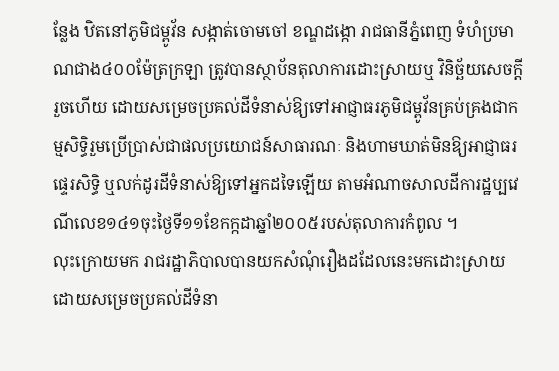ន្លែង ឋិតនៅភូមិជម្ពូវ័ន សង្កាត់ចោមចៅ ខណ្ឌដង្កោ រាជធានីភ្នំពេញ ទំហំប្រមាណជាង៤០០ម៉ែត្រក្រឡា ត្រូវបានស្ថាប័នតុលាការដោះស្រាយឬ វិនិច្ឆ័យសេចក្ដីរួចហើយ ដោយសម្រេចប្រគល់ដីទំនាស់ឱ្យទៅអាជ្ញាធរភូមិជម្ពូវ័នគ្រប់គ្រងជាកម្មសិទ្ធិរួមប្រើប្រាស់ជាផលប្រយោជន៍សាធារណៈ និងហាមឃាត់មិនឱ្យអាជ្ញាធរផ្ទេរសិទ្ធិ ឬលក់ដូរដីទំនាស់ឱ្យទៅអ្នកដទៃឡើយ តាមអំណាចសាលដីការដ្ឋប្បវេណីលេខ១៤១ចុះថ្ងៃទី១១ខែកក្កដាឆ្នាំ២០០៥របស់តុលាការកំពូល ។
លុះក្រោយមក រាជរដ្ឋាភិបាលបានយកសំណុំរឿងដដែលនេះមកដោះស្រាយដោយសម្រេចប្រគល់ដីទំនា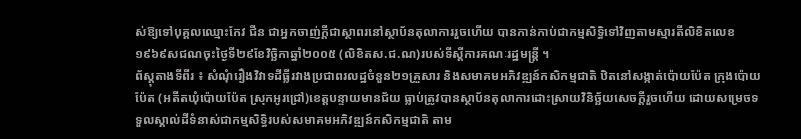ស់ឱ្យទៅបុគ្គលឈ្មោះកែវ ជីន ជាអ្នកចាញ់ក្ដីជាស្ថាពរនៅស្ថាប័នតុលាការរួចហើយ បានកាន់កាប់ជាកម្មសិទ្ធិទៅវិញតាមស្មារតីលិខិតលេខ១៩៦៩សជណចុះថ្ងៃទី២៩ខែវិច្ឆិកាឆ្នាំ២០០៥ (លិខិតស.ជ.ណ)របស់ទីស្ដីការគណៈរដ្ឋមន្ដ្រី ។
ព័ស្ដុតាងទីពីរ ៖ សំណុំរឿងវិវាទដីធ្លីរវាងប្រជាពរលដ្ឋចំនួន២១គ្រួសារ និងសមាគមអភិវឌ្ឍន៍កសិកម្មជាតិ ឋិតនៅសង្កាត់ប៉ោយប៉ែត ក្រុងប៉ោយប៉ែត (អតីតឃុំប៉ោយប៉ែត ស្រុកអូរជ្រៅ)ខេត្ដបន្ទាយមានជ័យ ធ្លាប់ត្រូវបានស្ថាប័នតុលាការដោះស្រាយវិនិច្ឆ័យសេចក្ដីរួចហើយ ដោយសម្រេចទទួលស្គាល់ដីទំនាស់ជាកម្មសិទ្ធិរបស់សមាគមអភិវឌ្ឍន៍កសិកម្មជាតិ តាម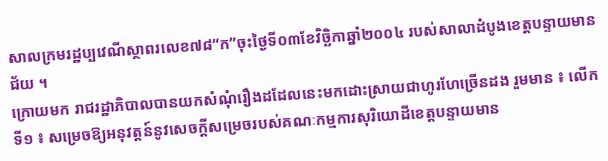សាលក្រមរដ្ឋប្បវេណីស្ថាពរលេខ៧៨“ក”ចុះថ្ងៃទី០៣ខែវិច្ឆិកាឆ្នាំ២០០៤ របស់សាលាដំបូងខេត្ដបន្ទាយមានជ័យ ។
ក្រោយមក រាជរដ្ឋាភិបាលបានយកសំណុំរឿងដដែលនេះមកដោះស្រាយជាហូរហែច្រើនដង រួមមាន ៖ លើកទី១ ៖ សម្រេចឱ្យអនុវត្ដន៍នូវសេចក្ដីសម្រេចរបស់គណៈកម្មការសុរិយោដីខេត្ដបន្ទាយមាន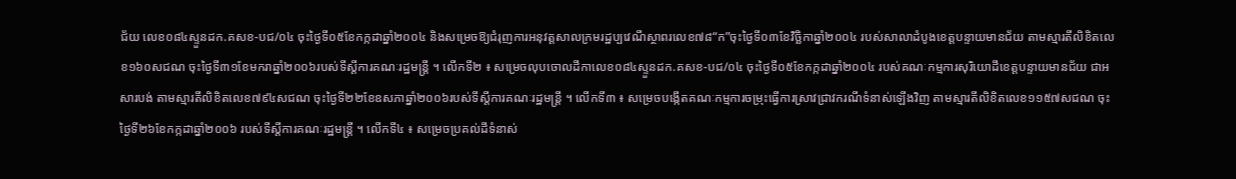ជ័យ លេខ០៨៤ស្ទួនដក.គសខ-បជ/០៤ ចុះថ្ងៃទី០៥ខែកក្កដាឆ្នាំ២០០៤ និងសម្រេចឱ្យជំរុញការអនុវត្ដសាលក្រមរដ្ឋប្បវេណីស្ថាពរលេខ៧៨“ក”ចុះថ្ងៃទី០៣ខែវិច្ឆិកាឆ្នាំ២០០៤ របស់សាលាដំបូងខេត្ដបន្ទាយមានជ័យ តាមស្មារតីលិខិតលេខ១៦០សជណ ចុះថ្ងៃទី៣១ខែមករាឆ្នាំ២០០៦របស់ទីស្ដីការគណៈរដ្ឋមន្ដ្រី ។ លើកទី២ ៖ សម្រេចលុបចោលដីកាលេខ០៨៤ស្ទួនដក.គសខ-បជ/០៤ ចុះថ្ងៃទី០៥ខែកក្កដាឆ្នាំ២០០៤ របស់គណៈកម្មការសុរិយោដីខេត្ដបន្ទាយមានជ័យ ជាអសារបង់ តាមស្មារតីលិខិតលេខ៧៩៤សជណ ចុះថ្ងៃទី២២ខែឧសភាឆ្នាំ២០០៦របស់ទីស្ដីការគណៈរដ្ឋមន្ដ្រី ។ លើកទី៣ ៖ សម្រេចបង្កើតគណៈកម្មការចម្រុះធ្វើការស្រាវជ្រាវករណីទំនាស់ឡើងវិញ តាមស្មារតីលិខិតលេខ១១៥៧សជណ ចុះថ្ងៃទី២៦ខែកក្កដាឆ្នាំ២០០៦ របស់ទីស្ដីការគណៈរដ្ឋមន្ដ្រី ។ លើកទី៤ ៖ សម្រេចប្រគល់ដីទំនាស់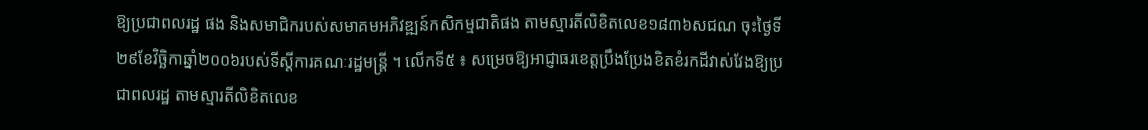ឱ្យប្រជាពលរដ្ឋ ផង និងសមាជិករបស់សមាគមអភិវឌ្ឍន៍កសិកម្មជាតិផង តាមស្មារតីលិខិតលេខ១៨៣៦សជណ ចុះថ្ងៃទី២៩ខែវិច្ឆិកាឆ្នាំ២០០៦របស់ទីស្ដីការគណៈរដ្ឋមន្ដ្រី ។ លើកទី៥ ៖ សម្រេចឱ្យអាជ្ញាធរខេត្ដប្រឹងប្រែងខិតខំរកដីវាស់វែងឱ្យប្រជាពលរដ្ឋ តាមស្មារតីលិខិតលេខ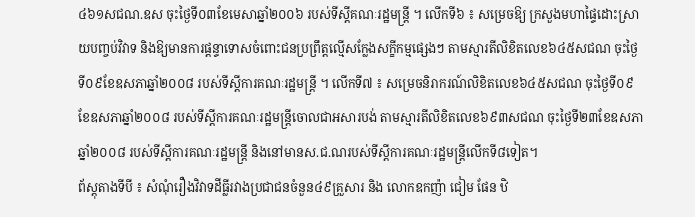៤៦១សជណ.ឧស ចុះថ្ងៃទី០៣ខែមេសាឆ្នាំ២០០៦ របស់ទីស្ដីគណៈរដ្ឋមន្ដ្រី ។ លើកទី៦ ៖ សម្រេចឱ្យ ក្រសួងមហាផ្ទៃដោះស្រាយបញ្ចប់វិវាទ និងឱ្យមានការផ្ដន្ទាទោសចំពោះជនប្រព្រឹត្ដល្មើសក្លែងសក្ខីកម្មផ្សេងៗ តាមស្មារតីលិខិតលេខ៦៤៥សជណ ចុះថ្ងៃទី០៩ខែឧសភាឆ្នាំ២០០៨ របស់ទីស្ដីការគណៈរដ្ឋមន្ដ្រី ។ លើកទី៧ ៖ សម្រេចនិរាករណ៍លិខិតលេខ៦៤៥សជណ ចុះថ្ងៃទី០៩ខែឧសភាឆ្នាំ២០០៨ របស់ទីស្ដីការគណៈរដ្ឋមន្ដ្រីចោលជាអសារបង់ តាមស្មារតីលិខិតលេខ៦៩៣សជណ ចុះថ្ងៃទី២៣ខែឧសភាឆ្នាំ២០០៨ របស់ទីស្ដីការគណៈរដ្ឋមន្ដ្រី និងនៅមានស.ជ.ណរបស់ទីស្ដីការគណៈរដ្ឋមន្ដ្រីលើកទី៨ទៀត។
ព័ស្ដុតាងទីបី ៖ សំណុំរឿងវិវាទដីធ្លីរវាងប្រជាជនចំនួន៤៩គ្រួសារ និង លោកឧកញ៉ា ជៀម ផែន ឋិ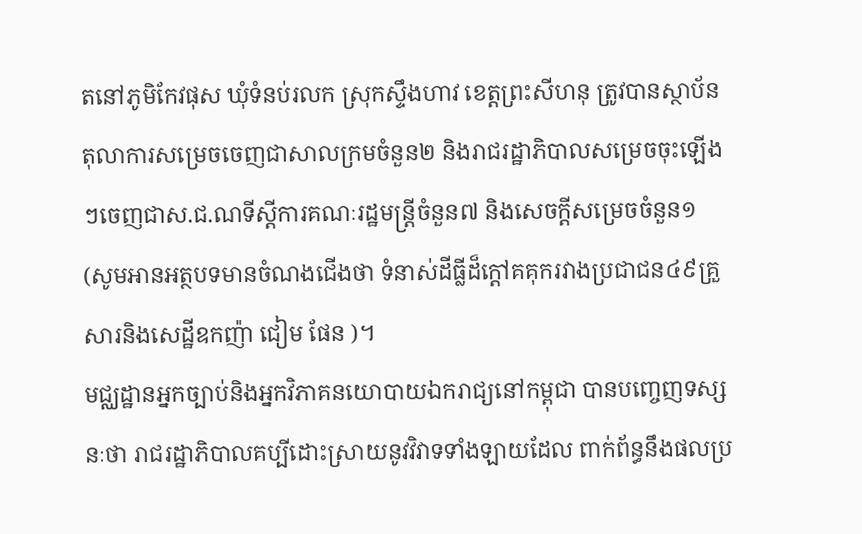តនៅភូមិកែវផុស ឃុំទំនប់រលក ស្រុកស្ទឹងហាវ ខេត្ដព្រះសីហនុ ត្រូវបានស្ថាប័នតុលាការសម្រេចចេញជាសាលក្រមចំនួន២ និងរាជរដ្ឋាភិបាលសម្រេចចុះឡើងៗចេញជាស.ជ.ណទីស្ដីការគណៈរដ្ឋមន្ដ្រីចំនួន៧ និងសេចក្ដីសម្រេចចំនួន១ (សូមអានអត្ថបទមានចំណងជើងថា ទំនាស់ដីធ្លីដ៏ក្ដៅគគុករវាងប្រជាជន៤៩គ្រួសារនិងសេដ្ឋីឧកញ៉ា ជៀម ផែន )។
មជ្ឈដ្ឋានអ្នកច្បាប់និងអ្នកវិភាគនយោបាយឯករាជ្យនៅកម្ពុជា បានបញ្ចេញទស្សនៈថា រាជរដ្ឋាភិបាលគប្បីដោះស្រាយនូវវិវាទទាំងឡាយដែល ពាក់ព័ន្ធនឹងផលប្រ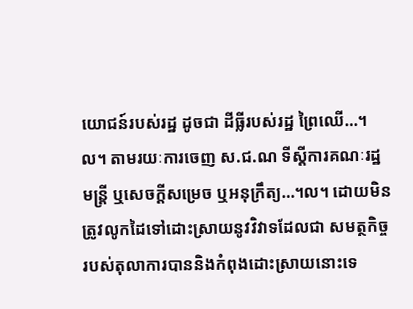យោជន៍របស់រដ្ឋ ដូចជា ដីធ្លីរបស់រដ្ឋ ព្រៃឈើ…។ល។ តាមរយៈការចេញ ស.ជ.ណ ទីស្ដីការគណៈរដ្ឋមន្ដ្រី ឬសេចក្ដីសម្រេច ឬអនុក្រឹត្យ…។ល។ ដោយមិនត្រូវលូកដៃទៅដោះស្រាយនូវវិវាទដែលជា សមត្ថកិច្ចរបស់តុលាការបាននិងកំពុងដោះស្រាយនោះទេ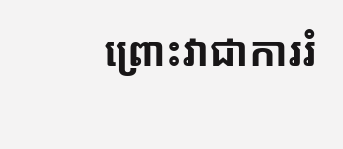ព្រោះវាជាការរំ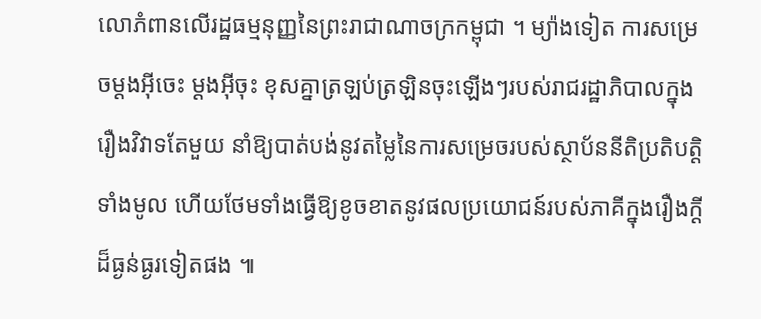លោភំពានលើរដ្ឋធម្មនុញ្ញនៃព្រះរាជាណាចក្រកម្ពុជា ។ ម្យ៉ាងទៀត ការសម្រេចម្ដងអ៊ីចេះ ម្ដងអ៊ីចុះ ខុសគ្នាត្រឡប់ត្រឡិនចុះឡើងៗរបស់រាជរដ្ឋាភិបាលក្នុងរឿងវិវាទតែមួយ នាំឱ្យបាត់បង់នូវតម្លៃនៃការសម្រេចរបស់ស្ថាប័ននីតិប្រតិបត្ដិទាំងមូល ហើយថែមទាំងធ្វើឱ្យខូចខាតនូវផលប្រយោជន៍របស់ភាគីក្នុងរឿងក្ដីដ៏ធ្ងន់ធ្ងរទៀតផង ៕